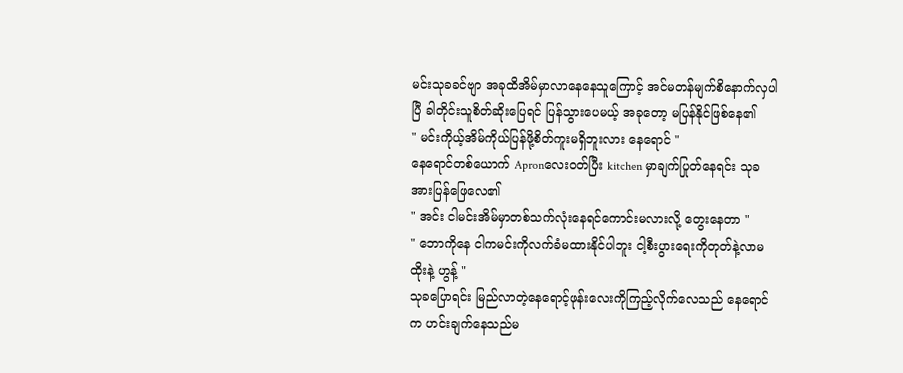မင်းသုခခင်ဗျာ အခုထိအိမ်မှာလာနေနေသူကြောင့် အင်မတန်မျက်စိနောက်လှပါပြီ ခါတိုင်းသူစိတ်ဆိုးပြေရင် ပြန်သွားပေမယ့် အခုတော့ မပြန်နိုင်ဖြစ်နေ၏
" မင်းကိုယ့်အိမ်ကိုယ်ပြန်ဖို့စိတ်ကူးမရှိဘူးလား နေရောင် "
နေရောင်တစ်ယောက် Apronလေးဝတ်ပြီး kitchen မှာချက်ပြုတ်နေရင်း သုခအားပြန်ဖြေလေ၏
" အင်း ငါမင်းအိမ်မှာတစ်သက်လုံးနေရင်ကောင်းမလားလို့ တွေးနေတာ "
" ဘောကိုနေ ငါကမင်းကိုလက်ခံမထားနိုင်ပါဘူး ငါ့စီးပွားရေးကိုတုတ်နဲ့လာမထိုးနဲ့ ဟွန့် "
သုခပြောရင်း မြည်လာတဲ့နေရောင့်ဖုန်းလေးကိုကြည့်လိုက်လေသည် နေရောင်က ဟင်းချက်နေသည်မ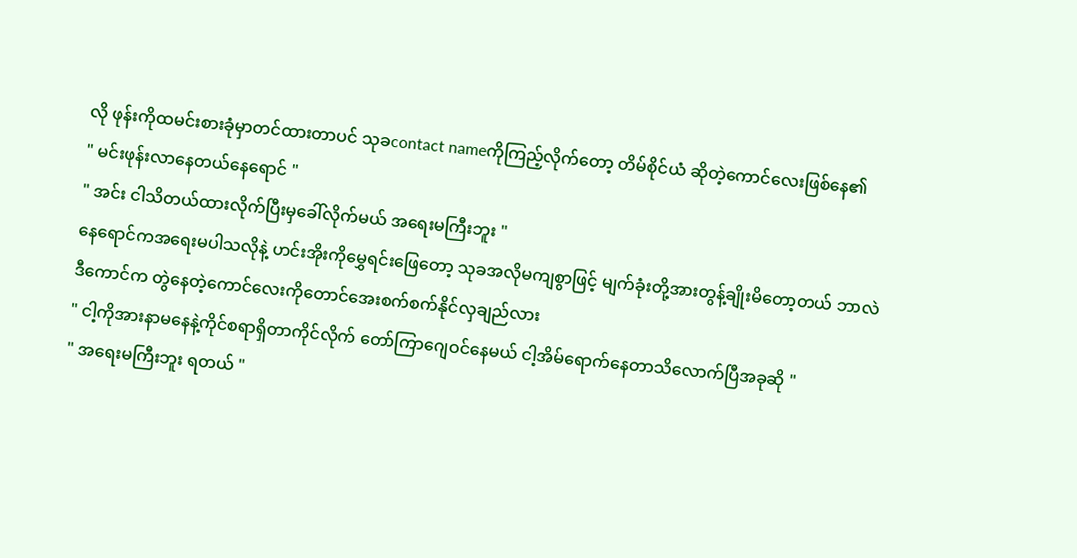လို ဖုန်းကိုထမင်းစားခုံမှာတင်ထားတာပင် သုခcontact nameကိုကြည့်လိုက်တော့ တိမ်စိုင်ယံ ဆိုတဲ့ကောင်လေးဖြစ်နေ၏
" မင်းဖုန်းလာနေတယ်နေရောင် "
" အင်း ငါသိတယ်ထားလိုက်ပြီးမှခေါ်လိုက်မယ် အရေးမကြီးဘူး "
နေရောင်ကအရေးမပါသလိုနဲ့ ဟင်းအိုးကိုမွှေရင်းဖြေတော့ သုခအလိုမကျစွာဖြင့် မျက်ခုံးတို့အားတွန့်ချိုးမိတော့တယ် ဘာလဲ ဒီကောင်က တွဲနေတဲ့ကောင်လေးကိုတောင်အေးစက်စက်နိုင်လှချည်လား
" ငါ့ကိုအားနာမနေနဲ့ကိုင်စရာရှိတာကိုင်လိုက် တော်ကြာဂျေဝင်နေမယ် ငါ့အိမ်ရောက်နေတာသိလောက်ပြီအခုဆို "
" အရေးမကြီးဘူး ရတယ် "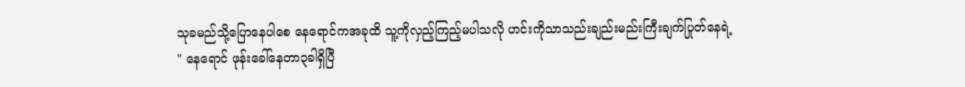သုခမည်သို့ပြောနေပါစေ နေရောင်ကအခုထိ သူ့ကိုလှည့်ကြည့်မပါသလို ဟင်းကိုသာသည်းချည်းမည်းကြီးချက်ပြုတ်နေရဲ့
" နေရောင် ဖုန်းခေါ်နေတာ၃ခါရှိပြီ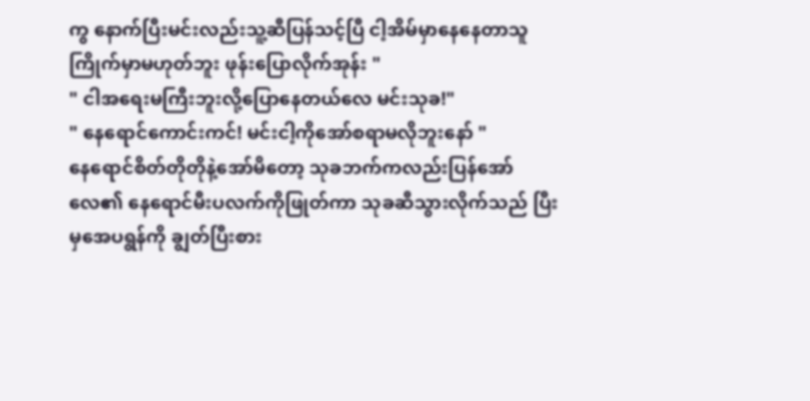ကွ နောက်ပြီးမင်းလည်းသူ့ဆီပြန်သင့်ပြီ ငါ့အိမ်မှာနေနေတာသူကြိုက်မှာမဟုတ်ဘူး ဖုန်းပြောလိုက်အုန်း "
" ငါအရေးမကြီးဘူးလို့ပြောနေတယ်လေ မင်းသုခ!"
" နေရောင်ကောင်းကင်! မင်းငါ့ကိုအော်စရာမလိုဘူးနော် "
နေရောင်စိတ်တိုတိုနဲ့အော်မိတော့ သုခဘက်ကလည်းပြန်အော်လေ၏ နေရောင်မီးပလက်ကိုဖြုတ်ကာ သုခဆီသွားလိုက်သည် ပြီးမှအေပရွန်ကို ချွတ်ပြီးစား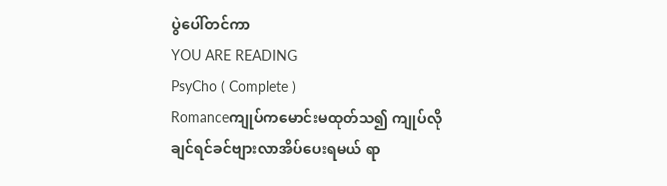ပွဲပေါ်တင်ကာ
YOU ARE READING
PsyCho ( Complete )
Romanceကျုပ်ကမောင်းမထုတ်သ၍ ကျုပ်လိုချင်ရင်ခင်ဗျားလာအိပ်ပေးရမယ် ရာ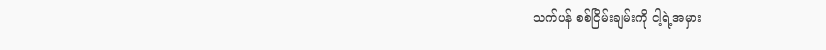သက်ပန် စစ်ငြိမ်းချမ်းကို ငါ့ရဲ့အမှား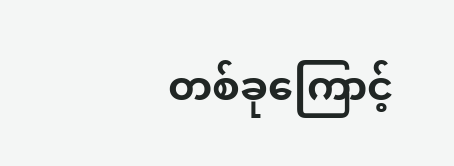တစ်ခုကြောင့်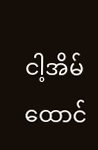ငါ့အိမ်ထောင်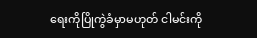ရေးကိုပြိုကွဲခံမှာမဟုတ် ငါမင်းကို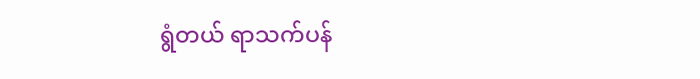ရွံတယ် ရာသက်ပန်